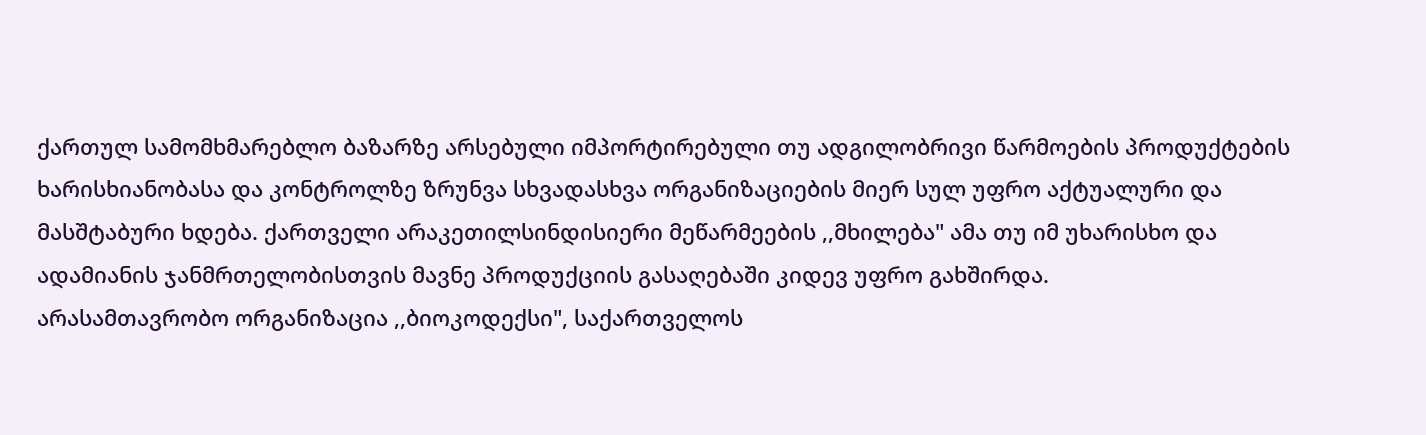ქართულ სამომხმარებლო ბაზარზე არსებული იმპორტირებული თუ ადგილობრივი წარმოების პროდუქტების ხარისხიანობასა და კონტროლზე ზრუნვა სხვადასხვა ორგანიზაციების მიერ სულ უფრო აქტუალური და მასშტაბური ხდება. ქართველი არაკეთილსინდისიერი მეწარმეების ,,მხილება" ამა თუ იმ უხარისხო და ადამიანის ჯანმრთელობისთვის მავნე პროდუქციის გასაღებაში კიდევ უფრო გახშირდა.
არასამთავრობო ორგანიზაცია ,,ბიოკოდექსი", საქართველოს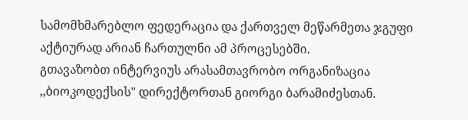სამომხმარებლო ფედერაცია და ქართველ მეწარმეთა ჯგუფი აქტიურად არიან ჩართულნი ამ პროცესებში.
გთავაზობთ ინტერვიუს არასამთავრობო ორგანიზაცია ,,ბიოკოდექსის" დირექტორთან გიორგი ბარამიძესთან.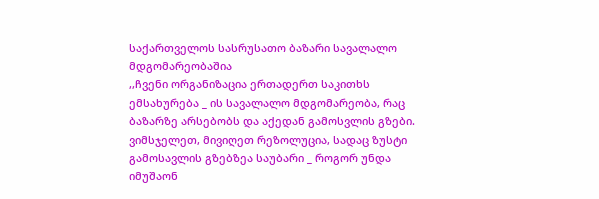საქართველოს სასრუსათო ბაზარი სავალალო მდგომარეობაშია
,,ჩვენი ორგანიზაცია ერთადერთ საკითხს ემსახურება _ ის სავალალო მდგომარეობა, რაც ბაზარზე არსებობს და აქედან გამოსვლის გზები. ვიმსჯელეთ, მივიღეთ რეზოლუცია, სადაც ზუსტი გამოსავლის გზებზეა საუბარი _ როგორ უნდა იმუშაონ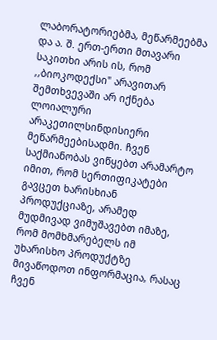ლაბორატორიებმა, მეწარმეებმა და ა. შ. ერთ-ერთი მთავარი საკითხი არის ის, რომ ,,ბიოკოდექსი" არავითარ შემთხვევაში არ იქნება ლოიალური არაკეთილსინდისიერი მეწარმეებისადმი. ჩვენ საქმიანობას ვიწყებთ არამარტო იმით, რომ სერთიფიკატები გავცეთ ხარისხიან პროდუქციაზე, არამედ მუდმივად ვიმუშავებთ იმაზე, რომ მომხმარებელს იმ უხარისხო პროდუქტზე მივაწოდოთ ინფორმაცია, რასაც ჩვენ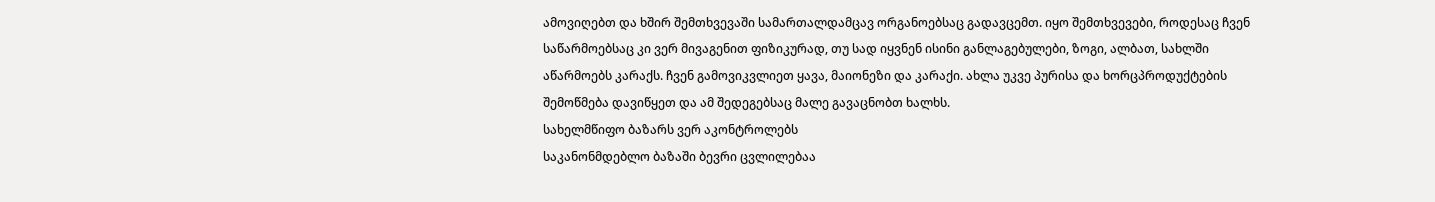ამოვიღებთ და ხშირ შემთხვევაში სამართალდამცავ ორგანოებსაც გადავცემთ. იყო შემთხვევები, როდესაც ჩვენ საწარმოებსაც კი ვერ მივაგენით ფიზიკურად, თუ სად იყვნენ ისინი განლაგებულები, ზოგი, ალბათ, სახლში აწარმოებს კარაქს. ჩვენ გამოვიკვლიეთ ყავა, მაიონეზი და კარაქი. ახლა უკვე პურისა და ხორცპროდუქტების შემოწმება დავიწყეთ და ამ შედეგებსაც მალე გავაცნობთ ხალხს.
სახელმწიფო ბაზარს ვერ აკონტროლებს
საკანონმდებლო ბაზაში ბევრი ცვლილებაა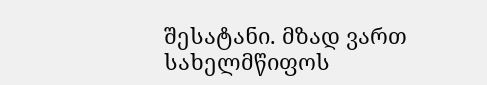შესატანი. მზად ვართ სახელმწიფოს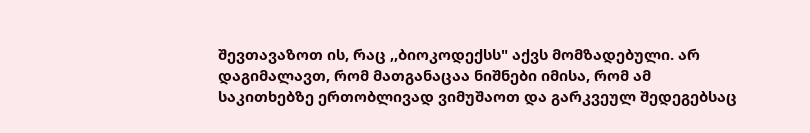შევთავაზოთ ის, რაც ,,ბიოკოდექსს" აქვს მომზადებული. არ დაგიმალავთ, რომ მათგანაცაა ნიშნები იმისა, რომ ამ საკითხებზე ერთობლივად ვიმუშაოთ და გარკვეულ შედეგებსაც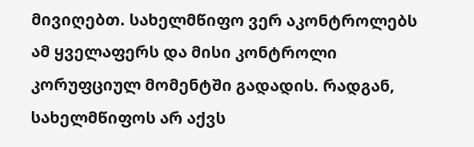მივიღებთ. სახელმწიფო ვერ აკონტროლებს ამ ყველაფერს და მისი კონტროლი კორუფციულ მომენტში გადადის. რადგან, სახელმწიფოს არ აქვს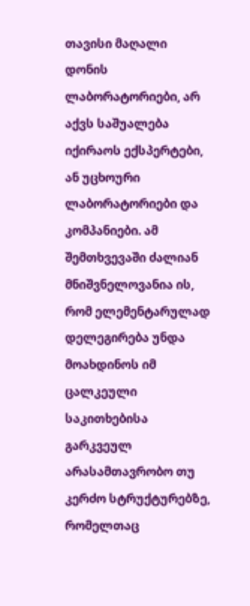თავისი მაღალი დონის ლაბორატორიები, არ აქვს საშუალება იქირაოს ექსპერტები, ან უცხოური ლაბორატორიები და კომპანიები. ამ შემთხვევაში ძალიან მნიშვნელოვანია ის, რომ ელემენტარულად დელეგირება უნდა მოახდინოს იმ ცალკეული საკითხებისა გარკვეულ არასამთავრობო თუ კერძო სტრუქტურებზე, რომელთაც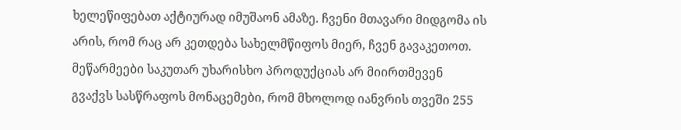ხელეწიფებათ აქტიურად იმუშაონ ამაზე. ჩვენი მთავარი მიდგომა ის არის, რომ რაც არ კეთდება სახელმწიფოს მიერ, ჩვენ გავაკეთოთ.
მეწარმეები საკუთარ უხარისხო პროდუქციას არ მიირთმევენ
გვაქვს სასწრაფოს მონაცემები, რომ მხოლოდ იანვრის თვეში 255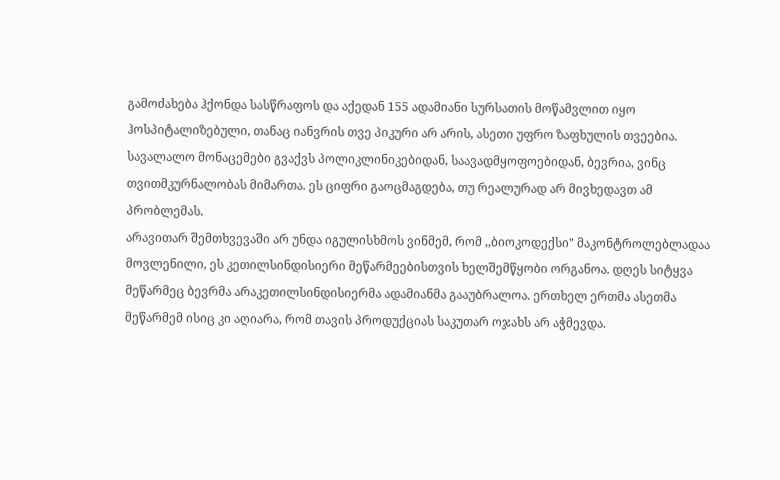გამოძახება ჰქონდა სასწრაფოს და აქედან 155 ადამიანი სურსათის მოწამვლით იყო ჰოსპიტალიზებული, თანაც იანვრის თვე პიკური არ არის, ასეთი უფრო ზაფხულის თვეებია. სავალალო მონაცემები გვაქვს პოლიკლინიკებიდან, საავადმყოფოებიდან, ბევრია, ვინც თვითმკურნალობას მიმართა. ეს ციფრი გაოცმაგდება, თუ რეალურად არ მივხედავთ ამ პრობლემას.
არავითარ შემთხვევაში არ უნდა იგულისხმოს ვინმემ, რომ ,,ბიოკოდექსი" მაკონტროლებლადაა მოვლენილი, ეს კეთილსინდისიერი მეწარმეებისთვის ხელშემწყობი ორგანოა. დღეს სიტყვა მეწარმეც ბევრმა არაკეთილსინდისიერმა ადამიანმა გააუბრალოა. ერთხელ ერთმა ასეთმა მეწარმემ ისიც კი აღიარა, რომ თავის პროდუქციას საკუთარ ოჯახს არ აჭმევდა.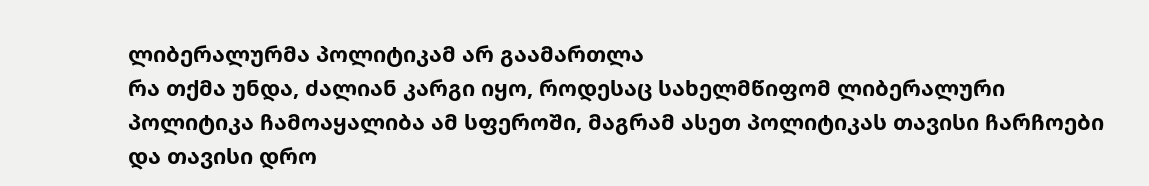ლიბერალურმა პოლიტიკამ არ გაამართლა
რა თქმა უნდა, ძალიან კარგი იყო, როდესაც სახელმწიფომ ლიბერალური პოლიტიკა ჩამოაყალიბა ამ სფეროში, მაგრამ ასეთ პოლიტიკას თავისი ჩარჩოები და თავისი დრო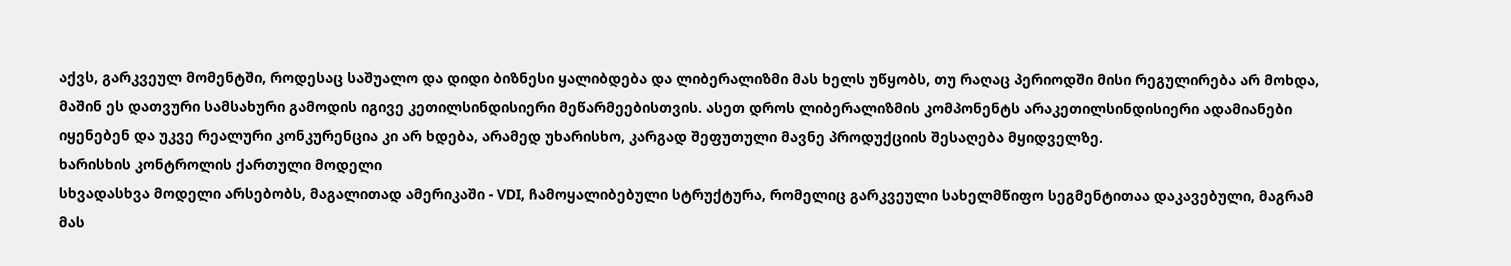აქვს, გარკვეულ მომენტში, როდესაც საშუალო და დიდი ბიზნესი ყალიბდება და ლიბერალიზმი მას ხელს უწყობს, თუ რაღაც პერიოდში მისი რეგულირება არ მოხდა, მაშინ ეს დათვური სამსახური გამოდის იგივე კეთილსინდისიერი მეწარმეებისთვის. ასეთ დროს ლიბერალიზმის კომპონენტს არაკეთილსინდისიერი ადამიანები იყენებენ და უკვე რეალური კონკურენცია კი არ ხდება, არამედ უხარისხო, კარგად შეფუთული მავნე პროდუქციის შესაღება მყიდველზე.
ხარისხის კონტროლის ქართული მოდელი
სხვადასხვა მოდელი არსებობს, მაგალითად ამერიკაში - VDI, ჩამოყალიბებული სტრუქტურა, რომელიც გარკვეული სახელმწიფო სეგმენტითაა დაკავებული, მაგრამ მას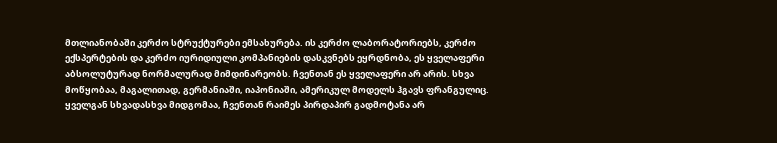მთლიანობაში კერძო სტრუქტურები ემსახურება. ის კერძო ლაბორატორიებს, კერძო ექსპერტების და კერძო იურიდიული კომპანიების დასკვნებს ეყრდნობა, ეს ყველაფერი აბსოლუტურად ნორმალურად მიმდინარეობს. ჩვენთან ეს ყველაფერი არ არის. სხვა მოწყობაა, მაგალითად, გერმანიაში, იაპონიაში, ამერიკულ მოდელს ჰგავს ფრანგულიც. ყველგან სხვადასხვა მიდგომაა, ჩვენთან რაიმეს პირდაპირ გადმოტანა არ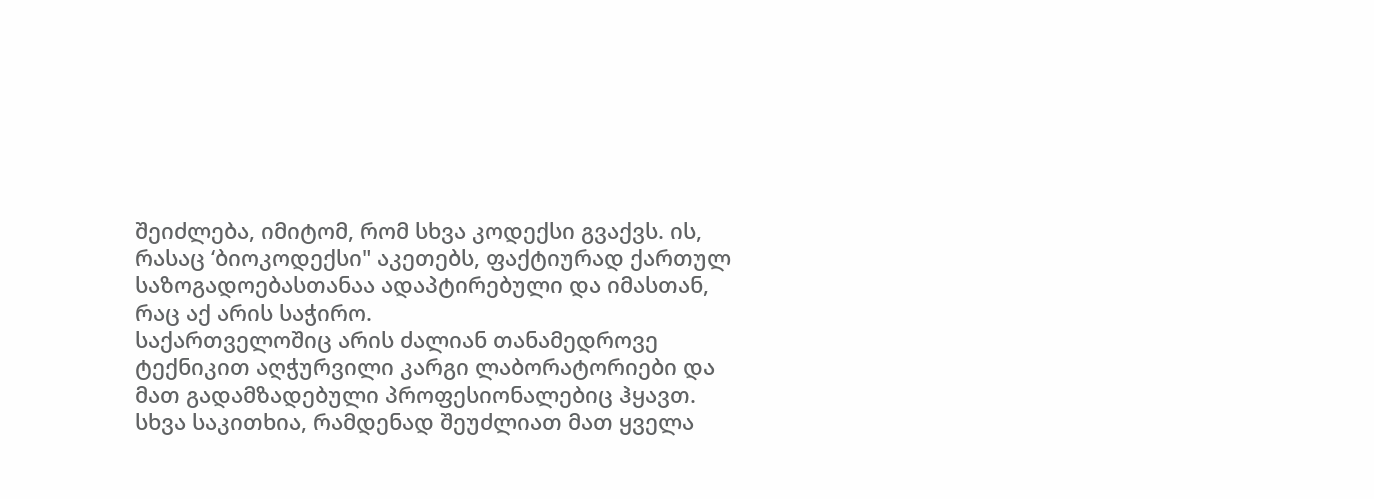შეიძლება, იმიტომ, რომ სხვა კოდექსი გვაქვს. ის, რასაც ‘ბიოკოდექსი" აკეთებს, ფაქტიურად ქართულ საზოგადოებასთანაა ადაპტირებული და იმასთან, რაც აქ არის საჭირო.
საქართველოშიც არის ძალიან თანამედროვე ტექნიკით აღჭურვილი კარგი ლაბორატორიები და მათ გადამზადებული პროფესიონალებიც ჰყავთ. სხვა საკითხია, რამდენად შეუძლიათ მათ ყველა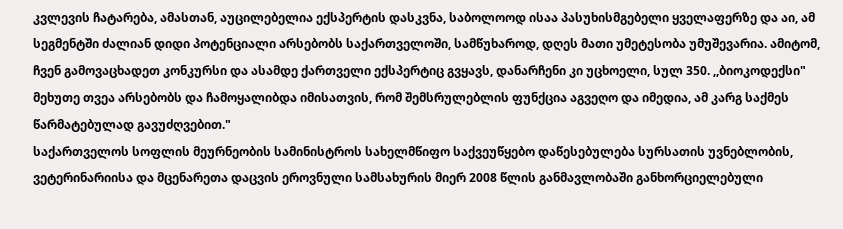კვლევის ჩატარება, ამასთან, აუცილებელია ექსპერტის დასკვნა, საბოლოოდ ისაა პასუხისმგებელი ყველაფერზე და აი, ამ სეგმენტში ძალიან დიდი პოტენციალი არსებობს საქართველოში, სამწუხაროდ, დღეს მათი უმეტესობა უმუშევარია. ამიტომ, ჩვენ გამოვაცხადეთ კონკურსი და ასამდე ქართველი ექსპერტიც გვყავს, დანარჩენი კი უცხოელი, სულ 350. ,,ბიოკოდექსი" მეხუთე თვეა არსებობს და ჩამოყალიბდა იმისათვის, რომ შემსრულებლის ფუნქცია აგვეღო და იმედია, ამ კარგ საქმეს წარმატებულად გავუძღვებით."
საქართველოს სოფლის მეურნეობის სამინისტროს სახელმწიფო საქვეუწყებო დაწესებულება სურსათის უვნებლობის, ვეტერინარიისა და მცენარეთა დაცვის ეროვნული სამსახურის მიერ 2008 წლის განმავლობაში განხორციელებული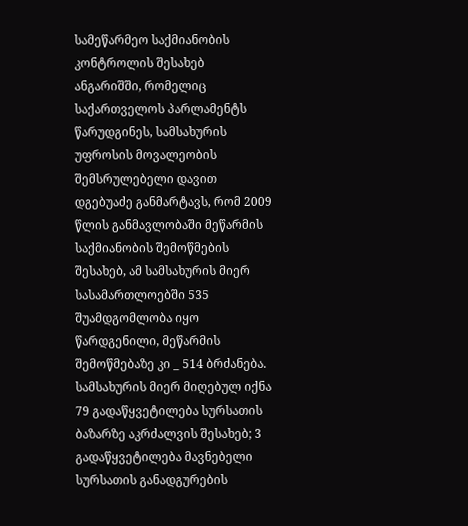სამეწარმეო საქმიანობის კონტროლის შესახებ ანგარიშში, რომელიც საქართველოს პარლამენტს წარუდგინეს, სამსახურის უფროსის მოვალეობის შემსრულებელი დავით დგებუაძე განმარტავს, რომ 2009 წლის განმავლობაში მეწარმის საქმიანობის შემოწმების შესახებ, ამ სამსახურის მიერ სასამართლოებში 535 შუამდგომლობა იყო წარდგენილი, მეწარმის შემოწმებაზე კი _ 514 ბრძანება. სამსახურის მიერ მიღებულ იქნა 79 გადაწყვეტილება სურსათის ბაზარზე აკრძალვის შესახებ; 3 გადაწყვეტილება მავნებელი სურსათის განადგურების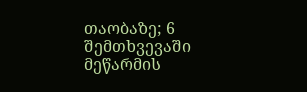თაობაზე; 6 შემთხვევაში მეწარმის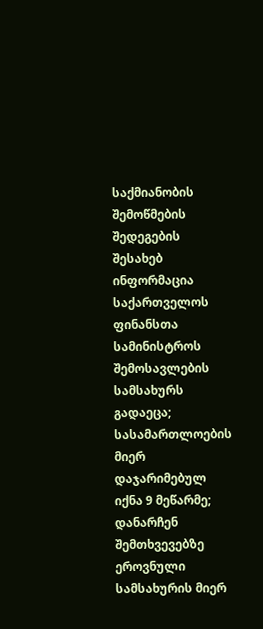საქმიანობის შემოწმების შედეგების შესახებ ინფორმაცია საქართველოს ფინანსთა სამინისტროს შემოსავლების სამსახურს გადაეცა; სასამართლოების მიერ დაჯარიმებულ იქნა 9 მეწარმე; დანარჩენ შემთხვევებზე ეროვნული სამსახურის მიერ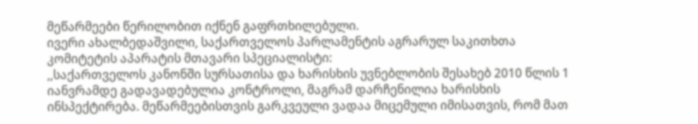მეწარმეები წერილობით იქნენ გაფრთხილებული.
ივერი ახალბედაშვილი, საქართველოს პარლამენტის აგრარულ საკითხთა კომიტეტის აპარატის მთავარი სპეციალისტი:
,,საქართველოს კანონში სურსათისა და ხარისხის უვნებლობის შესახებ 2010 წლის 1 იანვრამდე გადავადებულია კონტროლი, მაგრამ დარჩენილია ხარისხის ინსპექტირება. მეწარმეებისთვის გარკვეული ვადაა მიცემული იმისათვის, რომ მათ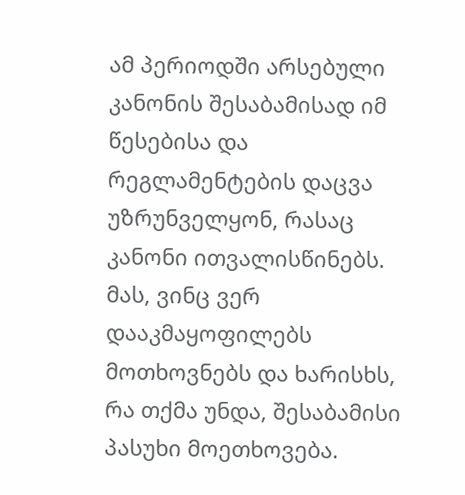ამ პერიოდში არსებული კანონის შესაბამისად იმ წესებისა და რეგლამენტების დაცვა უზრუნველყონ, რასაც კანონი ითვალისწინებს. მას, ვინც ვერ დააკმაყოფილებს მოთხოვნებს და ხარისხს, რა თქმა უნდა, შესაბამისი პასუხი მოეთხოვება.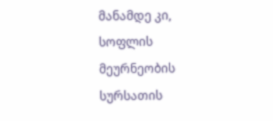მანამდე კი, სოფლის მეურნეობის სურსათის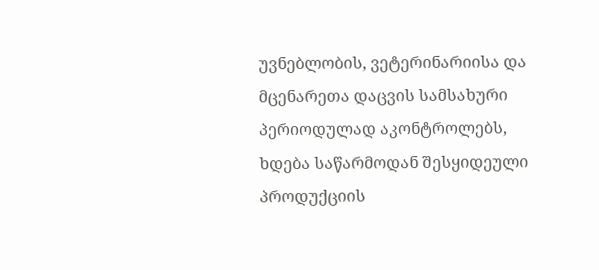უვნებლობის, ვეტერინარიისა და მცენარეთა დაცვის სამსახური პერიოდულად აკონტროლებს, ხდება საწარმოდან შესყიდეული პროდუქციის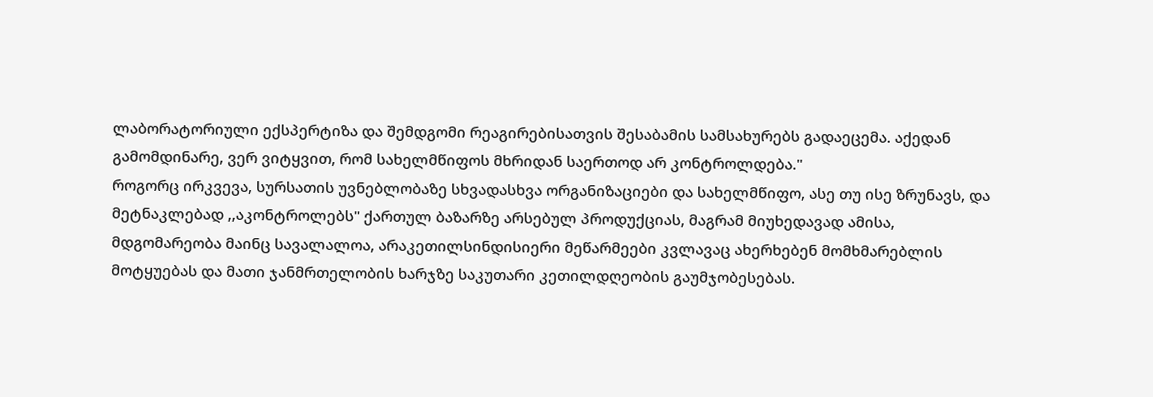ლაბორატორიული ექსპერტიზა და შემდგომი რეაგირებისათვის შესაბამის სამსახურებს გადაეცემა. აქედან გამომდინარე, ვერ ვიტყვით, რომ სახელმწიფოს მხრიდან საერთოდ არ კონტროლდება."
როგორც ირკვევა, სურსათის უვნებლობაზე სხვადასხვა ორგანიზაციები და სახელმწიფო, ასე თუ ისე ზრუნავს, და მეტნაკლებად ,,აკონტროლებს" ქართულ ბაზარზე არსებულ პროდუქციას, მაგრამ მიუხედავად ამისა, მდგომარეობა მაინც სავალალოა, არაკეთილსინდისიერი მეწარმეები კვლავაც ახერხებენ მომხმარებლის მოტყუებას და მათი ჯანმრთელობის ხარჯზე საკუთარი კეთილდღეობის გაუმჯობესებას.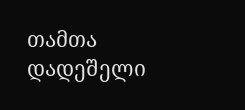თამთა დადეშელი